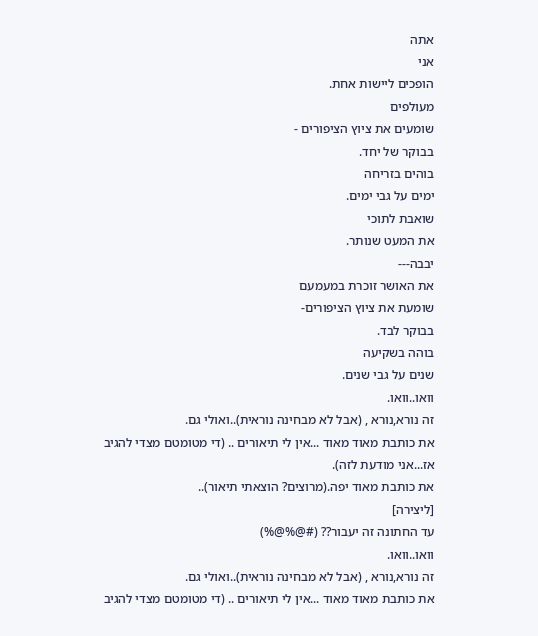אתה
אני
הופכים ליישות אחת.
מעולפים
שומעים את ציוץ הציפורים -
בבוקר של יחד.
בוהים בזריחה
ימים על גבי ימים.
שואבת לתוכי
את המעט שנותר.
יבבה---
את האושר זוכרת במעמעם
שומעת את ציוץ הציפורים-
בבוקר לבד.
בוהה בשקיעה
שנים על גבי שנים.
וואו..וואו.
זה נורא,נורא , (אבל לא מבחינה נוראית)..ואולי גם.
את כותבת מאוד מאוד ...אין לי תיאורים .. (די מטומטם מצדי להגיב אז...אני מודעת לזה).
את כותבת מאוד יפה.(מרוצים? הוצאתי תיאור)..
[ליצירה]
עד החתונה זה יעבור?? (#@%@%)
וואו..וואו.
זה נורא,נורא , (אבל לא מבחינה נוראית)..ואולי גם.
את כותבת מאוד מאוד ...אין לי תיאורים .. (די מטומטם מצדי להגיב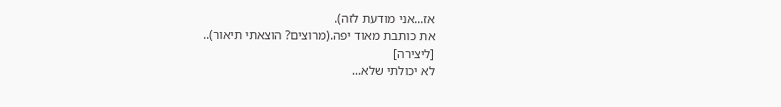אז...אני מודעת לזה).
את כותבת מאוד יפה.(מרוצים? הוצאתי תיאור)..
[ליצירה]
לא יכולתי שלא...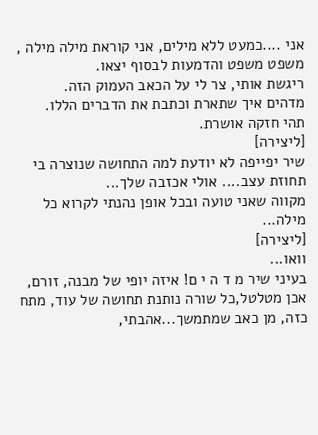אני ....כמעט ללא מילים, אני קוראת מילה מילה , משפט משפט והדמעות לבסוף יצאו.
ריגשת אותי, צר לי על הכאב העמוק הזה.
מדהים איך שתארת וכתבת את הדברים הללו.
תהי חזקה אושרת.
[ליצירה]
שיר יפייפה לא יודעת למה התחושה שנוצרה בי תחוזת עצב.... אולי אכזבה שלך...
מקווה שאני טועה ובכל אופן נהנתי לקרוא כל מילה...
[ליצירה]
וואו...
בעיני שיר מ ד ה י ם! איזה יופי של מבנה, זורם, אכן מטלטל,כל שורה נותנת תחושה של עוד, מתח כזה, מן כאב שמתמשך...אהבתי,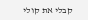קבלי את קולי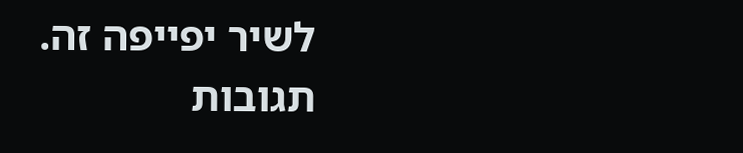לשיר יפייפה זה.
תגובות